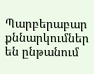Պարբերաբար քննարկումներ են ընթանում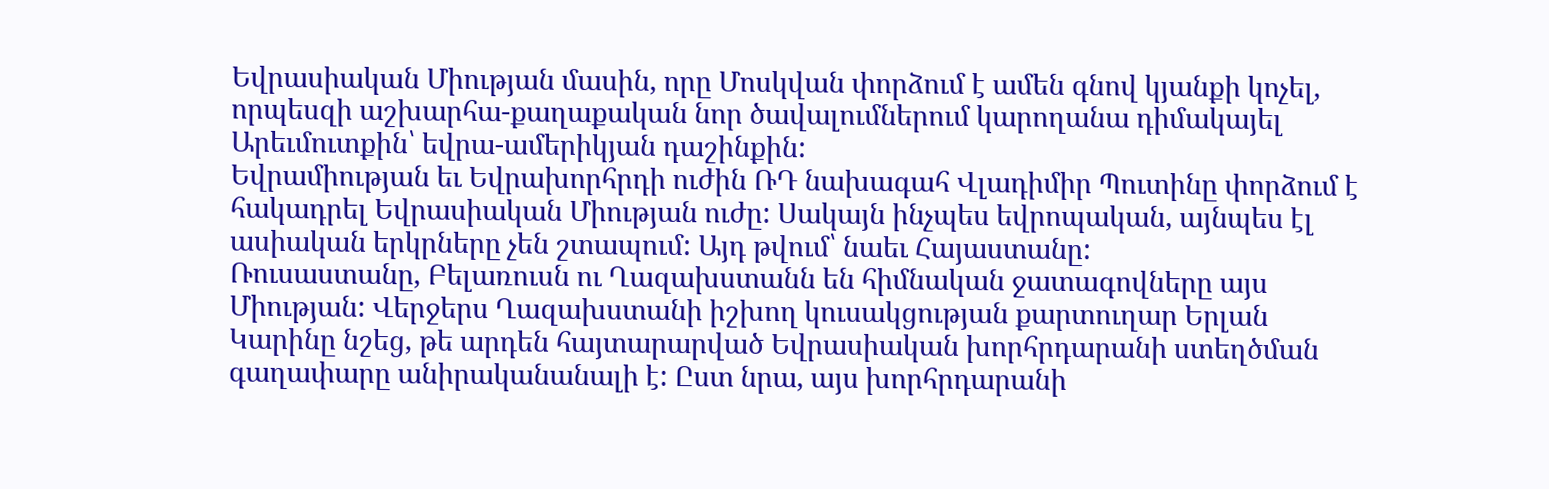Եվրասիական Միության մասին, որը Մոսկվան փորձում է ամեն գնով կյանքի կոչել, որպեսզի աշխարհա-քաղաքական նոր ծավալումներում կարողանա դիմակայել Արեւմուտքին՝ եվրա-ամերիկյան դաշինքին:
Եվրամիության եւ Եվրախորհրդի ուժին ՌԴ նախագահ Վլադիմիր Պուտինը փորձում է հակադրել Եվրասիական Միության ուժը: Սակայն ինչպես եվրոպական, այնպես էլ ասիական երկրները չեն շտապում: Այդ թվում՝ նաեւ Հայաստանը:
Ռուսաստանը, Բելառուսն ու Ղազախստանն են հիմնական ջատագովները այս Միության: Վերջերս Ղազախստանի իշխող կուսակցության քարտուղար Երլան Կարինը նշեց, թե արդեն հայտարարված Եվրասիական խորհրդարանի ստեղծման գաղափարը անիրականանալի է: Ըստ նրա, այս խորհրդարանի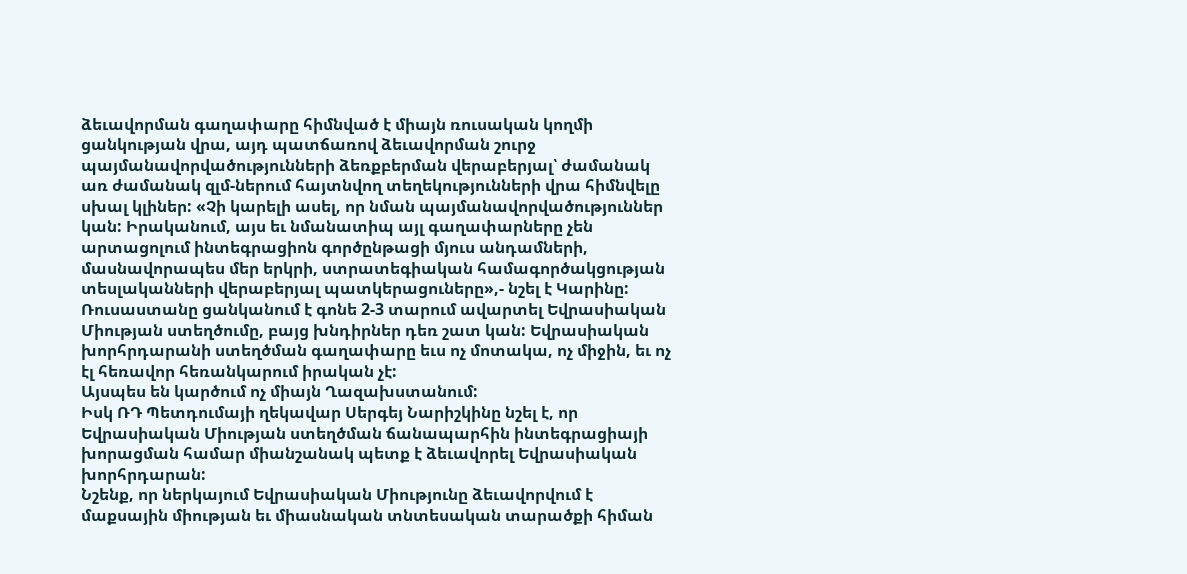ձեւավորման գաղափարը հիմնված է միայն ռուսական կողմի ցանկության վրա, այդ պատճառով ձեւավորման շուրջ պայմանավորվածությունների ձեռքբերման վերաբերյալ՝ ժամանակ առ ժամանակ զլմ-ներում հայտնվող տեղեկությունների վրա հիմնվելը սխալ կլիներ: «Չի կարելի ասել, որ նման պայմանավորվածություններ կան: Իրականում, այս եւ նմանատիպ այլ գաղափարները չեն արտացոլում ինտեգրացիոն գործընթացի մյուս անդամների, մասնավորապես մեր երկրի, ստրատեգիական համագործակցության տեսլականների վերաբերյալ պատկերացուները»,- նշել է Կարինը:
Ռուսաստանը ցանկանում է գոնե 2-3 տարում ավարտել Եվրասիական Միության ստեղծումը, բայց խնդիրներ դեռ շատ կան: Եվրասիական խորհրդարանի ստեղծման գաղափարը եւս ոչ մոտակա, ոչ միջին, եւ ոչ էլ հեռավոր հեռանկարում իրական չէ:
Այսպես են կարծում ոչ միայն Ղազախստանում:
Իսկ ՌԴ Պետդումայի ղեկավար Սերգեյ Նարիշկինը նշել է, որ Եվրասիական Միության ստեղծման ճանապարհին ինտեգրացիայի խորացման համար միանշանակ պետք է ձեւավորել Եվրասիական խորհրդարան:
Նշենք, որ ներկայում Եվրասիական Միությունը ձեւավորվում է մաքսային միության եւ միասնական տնտեսական տարածքի հիման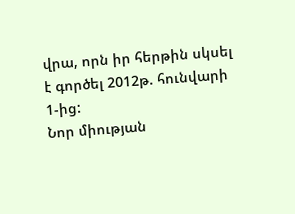վրա, որն իր հերթին սկսել է գործել 2012թ. հունվարի 1-ից:
Նոր միության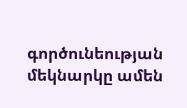գործունեության մեկնարկը ամեն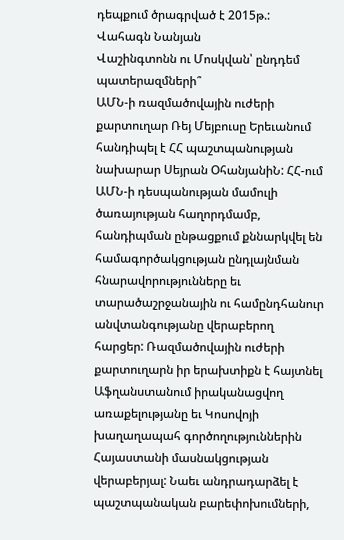դեպքում ծրագրված է 2015թ.:
Վահագն Նանյան
Վաշինգտոնն ու Մոսկվան՝ ընդդեմ պատերազմների՞
ԱՄՆ-ի ռազմածովային ուժերի քարտուղար Ռեյ Մեյբուսը Երեւանում հանդիպել է ՀՀ պաշտպանության նախարար Սեյրան ՕհանյանիՆ: ՀՀ-ում ԱՄՆ-ի դեսպանության մամուլի ծառայության հաղորդմամբ, հանդիպման ընթացքում քննարկվել են համագործակցության ընդլայնման հնարավորությունները եւ տարածաշրջանային ու համընդհանուր անվտանգությանը վերաբերող հարցեր: Ռազմածովային ուժերի քարտուղարն իր երախտիքն է հայտնել Աֆղանստանում իրականացվող առաքելությանը եւ Կոսովոյի խաղաղապահ գործողություններին Հայաստանի մասնակցության վերաբերյալ: Նաեւ անդրադարձել է պաշտպանական բարեփոխումների,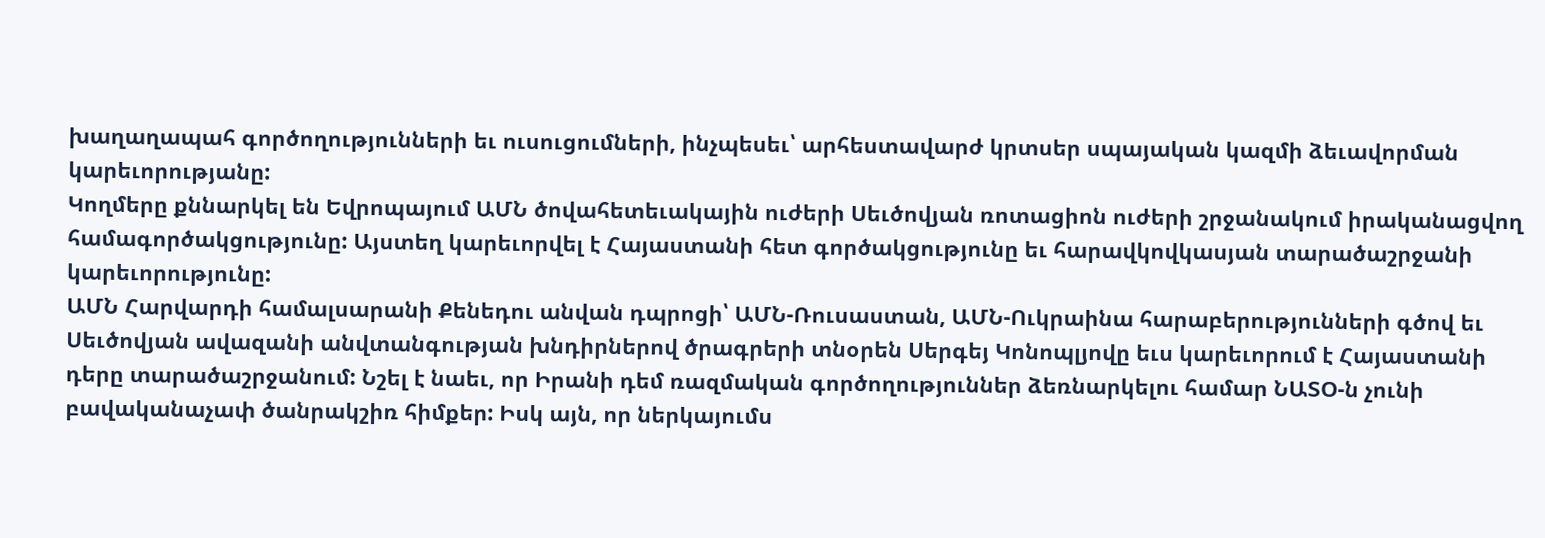խաղաղապահ գործողությունների եւ ուսուցումների, ինչպեսեւ՝ արհեստավարժ կրտսեր սպայական կազմի ձեւավորման կարեւորությանը:
Կողմերը քննարկել են Եվրոպայում ԱՄՆ ծովահետեւակային ուժերի Սեւծովյան ռոտացիոն ուժերի շրջանակում իրականացվող համագործակցությունը: Այստեղ կարեւորվել է Հայաստանի հետ գործակցությունը եւ հարավկովկասյան տարածաշրջանի կարեւորությունը:
ԱՄՆ Հարվարդի համալսարանի Քենեդու անվան դպրոցի՝ ԱՄՆ-Ռուսաստան, ԱՄՆ-Ուկրաինա հարաբերությունների գծով եւ Սեւծովյան ավազանի անվտանգության խնդիրներով ծրագրերի տնօրեն Սերգեյ Կոնոպլյովը եւս կարեւորում է Հայաստանի դերը տարածաշրջանում: Նշել է նաեւ, որ Իրանի դեմ ռազմական գործողություններ ձեռնարկելու համար ՆԱՏՕ-ն չունի բավականաչափ ծանրակշիռ հիմքեր: Իսկ այն, որ ներկայումս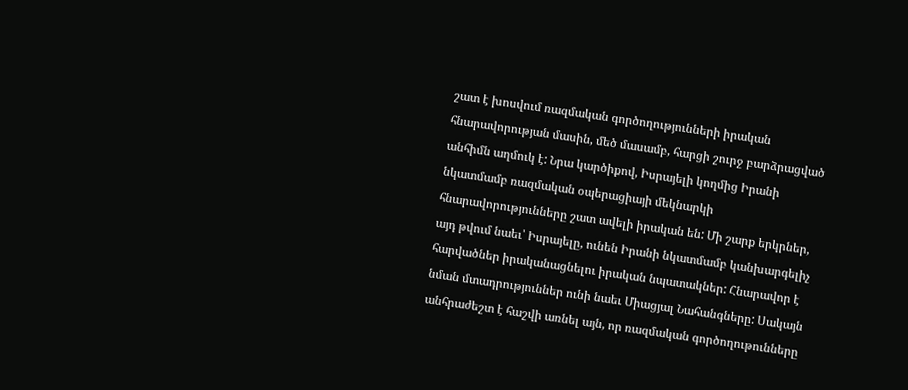շատ է խոսվում ռազմական գործողությունների իրական հնարավորության մասին, մեծ մասամբ, հարցի շուրջ բարձրացված անհիմն աղմուկ է: Նրա կարծիքով, Իսրայելի կողմից Իրանի նկատմամբ ռազմական օպերացիայի մեկնարկի հնարավորությունները շատ ավելի իրական են: Մի շարք երկրներ, այդ թվում նաեւ՝ Իսրայելը, ունեն Իրանի նկատմամբ կանխարգելիչ հարվածներ իրականացնելու իրական նպատակներ: Հնարավոր է նման մտադրություններ ունի նաեւ Միացյալ Նահանգները: Սակայն անհրաժեշտ է հաշվի առնել այն, որ ռազմական գործողութունները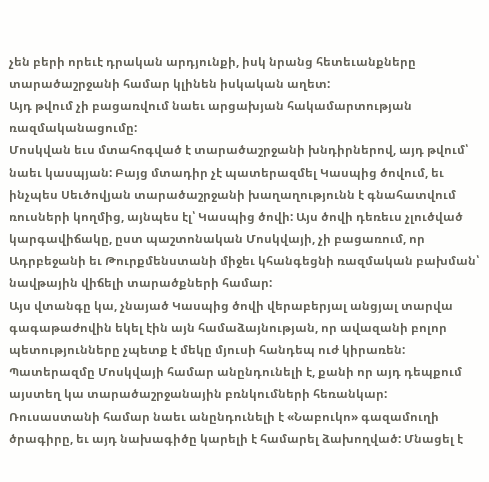չեն բերի որեւէ դրական արդյունքի, իսկ նրանց հետեւանքները տարածաշրջանի համար կլինեն իսկական աղետ:
Այդ թվում չի բացառվում նաեւ արցախյան հակամարտության ռազմականացումը:
Մոսկվան եւս մտահոգված է տարածաշրջանի խնդիրներով, այդ թվում՝ նաեւ կասպյան: Բայց մտադիր չէ պատերազմել Կասպից ծովում, եւ ինչպես Սեւծովյան տարածաշրջանի խաղաղությունն է գնահատվում ռուսների կողմից, այնպես էլ՝ Կասպից ծովի: Այս ծովի դեռեւս չլուծված կարգավիճակը, ըստ պաշտոնական Մոսկվայի, չի բացառում, որ Ադրբեջանի եւ Թուրքմենստանի միջեւ կհանգեցնի ռազմական բախման՝ նավթային վիճելի տարածքների համար:
Այս վտանգը կա, չնայած Կասպից ծովի վերաբերյալ անցյալ տարվա գագաթաժովին եկել էին այն համաձայնության, որ ավազանի բոլոր պետությունները չպետք է մեկը մյուսի հանդեպ ուժ կիրառեն: Պատերազմը Մոսկվայի համար անընդունելի է, քանի որ այդ դեպքում այստեղ կա տարածաշրջանային բռնկումների հեռանկար:
Ռուսաստանի համար նաեւ անընդունելի է «Նաբուկո» գազամուղի ծրագիրը, եւ այդ նախագիծը կարելի է համարել ձախողված: Մնացել է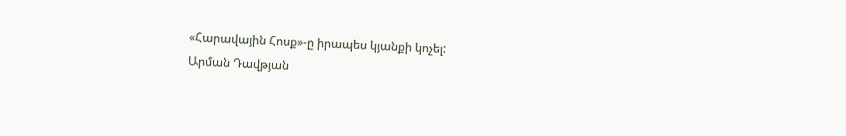«Հարավային Հոսք»-ը իրապես կյանքի կոչել:
Արման Դավթյան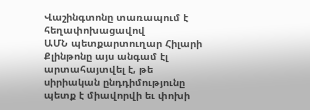Վաշինգտոնը տառապում է հեղափոխացավով
ԱՄՆ պետքարտուղար Հիլարի Քլինթոնը այս անգամ էլ արտահայտվել է, թե սիրիական ընդդիմությունը պետք է միավորվի եւ փոխի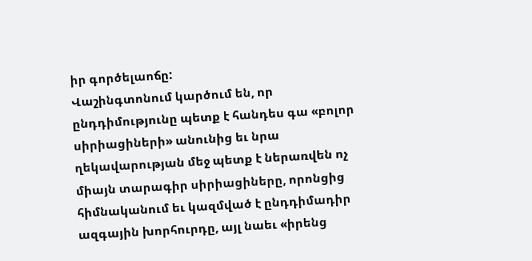իր գործելաոճը:
Վաշինգտոնում կարծում են, որ ընդդիմությունը պետք է հանդես գա «բոլոր սիրիացիների» անունից եւ նրա ղեկավարության մեջ պետք է ներառվեն ոչ միայն տարագիր սիրիացիները, որոնցից հիմնականում եւ կազմված է ընդդիմադիր ազգային խորհուրդը, այլ նաեւ «իրենց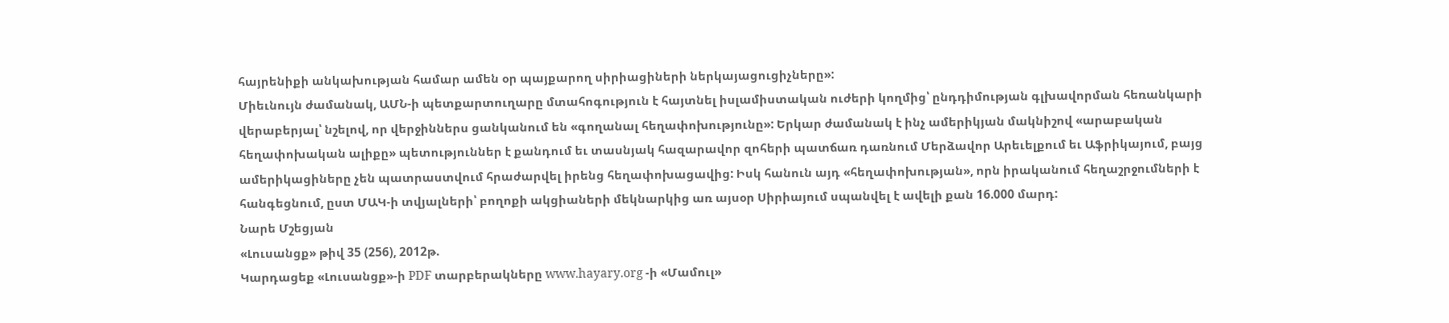հայրենիքի անկախության համար ամեն օր պայքարող սիրիացիների ներկայացուցիչները»:
Միեւնույն ժամանակ, ԱՄՆ-ի պետքարտուղարը մտահոգություն է հայտնել իսլամիստական ուժերի կողմից՝ ընդդիմության գլխավորման հեռանկարի վերաբերյալ՝ նշելով, որ վերջիններս ցանկանում են «գողանալ հեղափոխությունը»: Երկար ժամանակ է ինչ ամերիկյան մակնիշով «արաբական հեղափոխական ալիքը» պետություններ է քանդում եւ տասնյակ հազարավոր զոհերի պատճառ դառնում Մերձավոր Արեւելքում եւ Աֆրիկայում, բայց ամերիկացիները չեն պատրաստվում հրաժարվել իրենց հեղափոխացավից: Իսկ հանուն այդ «հեղափոխության», որն իրականում հեղաշրջումների է հանգեցնում, ըստ ՄԱԿ-ի տվյալների՝ բողոքի ակցիաների մեկնարկից առ այսօր Սիրիայում սպանվել է ավելի քան 16.000 մարդ:
Նարե Մշեցյան
«Լուսանցք» թիվ 35 (256), 2012թ.
Կարդացեք «Լուսանցք»-ի PDF տարբերակները www.hayary.org -ի «Մամուլ»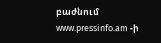բաժնում www.pressinfo.am -ի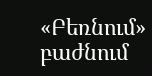«Բեռնում» բաժնում